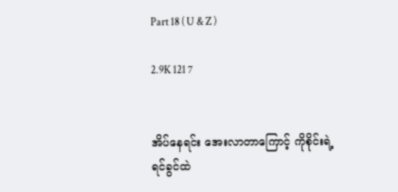Part 18 ( U & Z )

2.9K 121 7


အိပ်နေရင်း အေးလာတာကြောင့် ကိုစိုင်းရဲ့
ရင်ခွင်ထဲ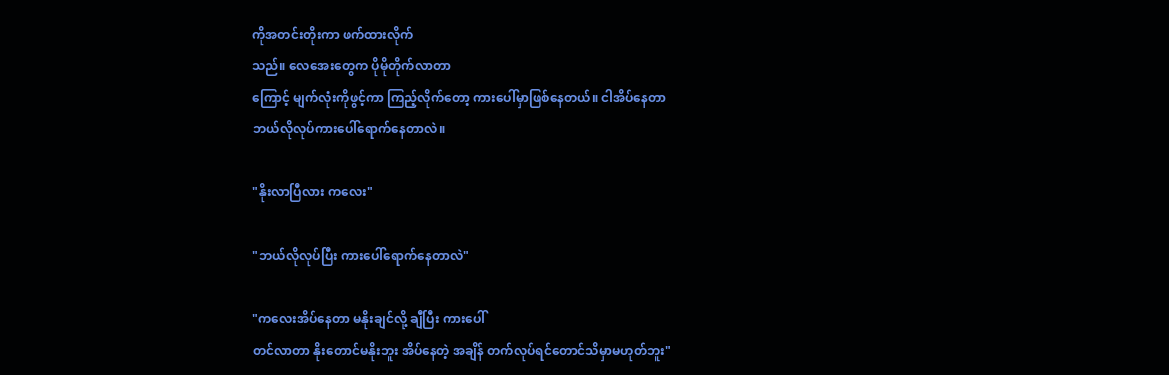ကိုအတင်းတိုးကာ ဖက်ထားလိုက်
သည်။ လေအေးတွေက ပိုမိုတိုက်လာတာ
ကြောင့် မျက်လုံးကိုဖွင့်ကာ ကြည့်လိုက်တော့ ကားပေါ်မှာဖြစ်နေတယ်။ ငါအိပ်နေတာ
ဘယ်လိုလုပ်ကားပေါ်ရောက်နေတာလဲ။

"နိုးလာပြီလား ကလေး"

"ဘယ်လိုလုပ်ပြီး ကားပေါ်ရောက်နေတာလဲ"

"ကလေးအိပ်နေတာ မနိုးချင်လို့ ချီပြီး ကားပေါ်
တင်လာတာ နိုးတောင်မနိုးဘူး အိပ်နေတဲ့ အချိန် တက်လုပ်ရင်တောင်သိမှာမဟုတ်ဘူး"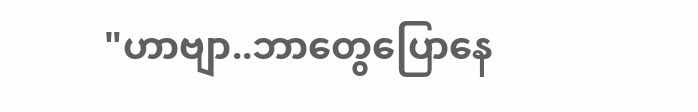"ဟာဗျာ..ဘာတွေပြောနေ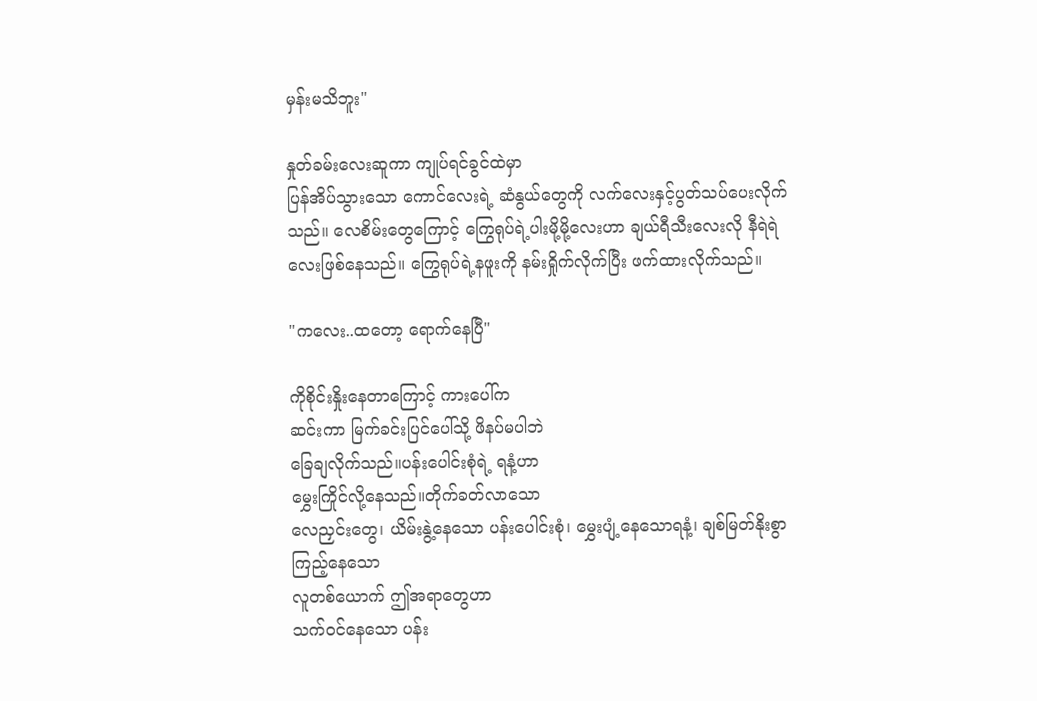မှန်းမသိဘူး"

နှုတ်ခမ်းလေးဆူကာ ကျုပ်ရင်ခွင်ထဲမှာ
ပြန်အိပ်သွားသော ကောင်လေးရဲ့ ဆံနွယ်တွေကို လက်လေးနှင့်ပွတ်သပ်ပေးလိုက်သည်။ လေစိမ်းတွေကြောင့် ကြွေရုပ်ရဲ့ပါးမို့မို့လေးဟာ ချယ်ရီသီးလေးလို နီရဲရဲလေးဖြစ်နေသည်။ ကြွေရုပ်ရဲ့နဖူးကို နမ်းရှိုက်လိုက်ပြီး ဖက်ထားလိုက်သည်။

"ကလေး..ထတော့ ရောက်နေပြီ"

ကိုစိုင်းနှိုးနေတာကြောင့် ကားပေါ်က
ဆင်းကာ မြက်ခင်းပြင်ပေါ်သို့ ဖိနပ်မပါဘဲ
ခြေချလိုက်သည်။ပန်းပေါင်းစုံရဲ့ ရနံ့ဟာ
မွှေးကြိုင်လို့နေသည်။တိုက်ခတ်လာသော
လေညှင်းတွေ၊ ယိမ်းနွဲ့နေသော ပန်းပေါင်းစုံ၊ မွှေးပျံ့နေသောရနံ့၊ ချစ်မြတ်နိုးစွာကြည့်နေသော
လူတစ်ယောက် ဤအရာတွေဟာ
သက်ဝင်နေသော ပန်း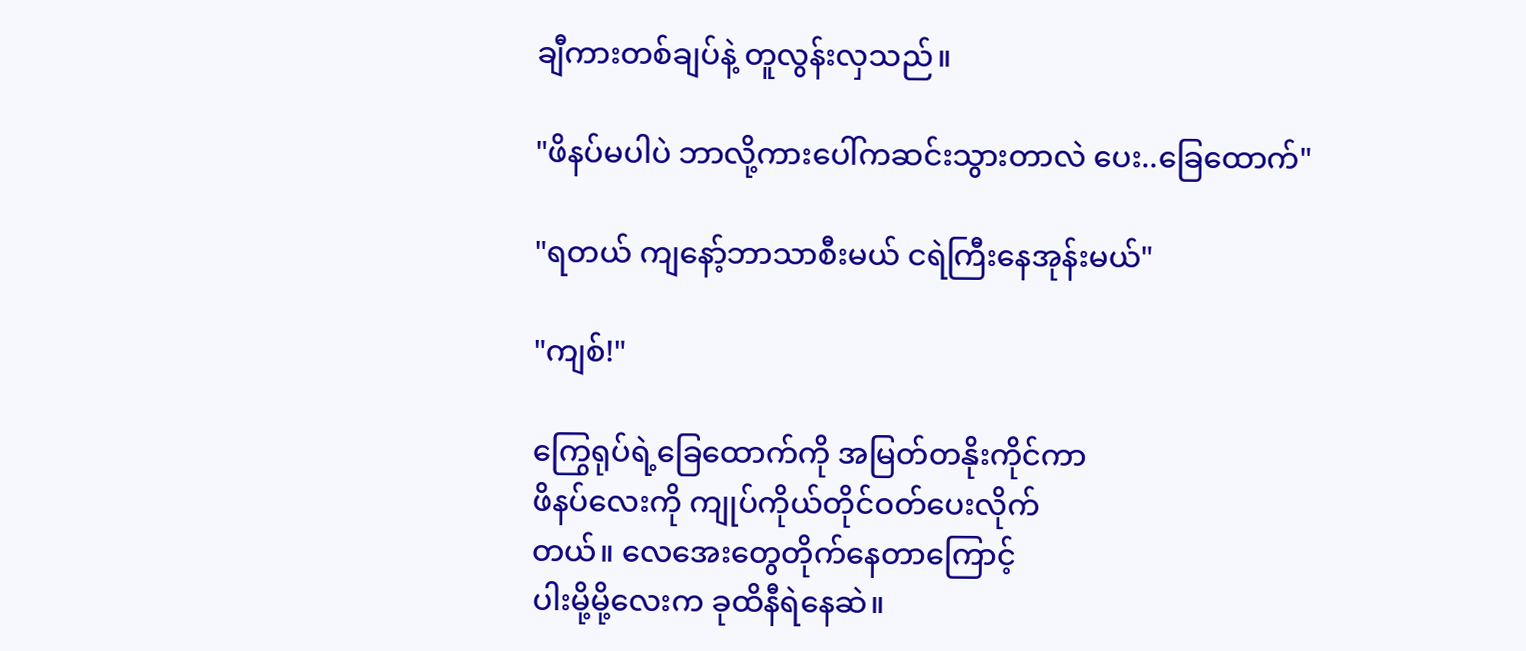ချီကားတစ်ချပ်နဲ့ တူလွန်းလှသည်။

"ဖိနပ်မပါပဲ ဘာလို့ကားပေါ်ကဆင်းသွားတာလဲ ပေး..ခြေထောက်"

"ရတယ် ကျနော့်ဘာသာစီးမယ် ငရဲကြီးနေအုန်းမယ်"

"ကျစ်!"

ကြွေရုပ်ရဲ့ခြေထောက်ကို အမြတ်တနိုးကိုင်ကာ
ဖိနပ်လေးကို ကျုပ်ကိုယ်တိုင်ဝတ်ပေးလိုက်
တယ်။ လေအေးတွေတိုက်နေတာကြောင့်
ပါးမို့မို့လေးက ခုထိနီရဲနေဆဲ။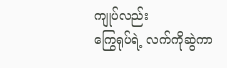ကျုပ်လည်း
ကြွေရုပ်ရဲ့ လက်ကိုဆွဲကာ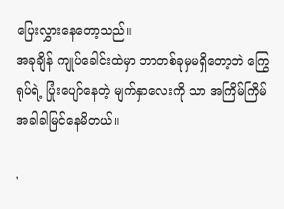ပြေးလွှားနေတော့သည်။
အခုချိန် ကျုပ်ခေါင်းထဲမှာ ဘာတစ်ခုမှမရှိတော့ဘဲ ကြွေရုပ်ရဲ့ ပြုံးပျော်နေတဲ့ မျက်နှာလေးကို သာ အကြိမ်ကြိမ်အခါခါမြင်နေမိတယ်။

'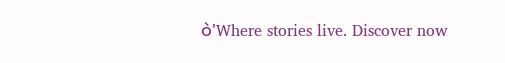ဝဲ'Where stories live. Discover now